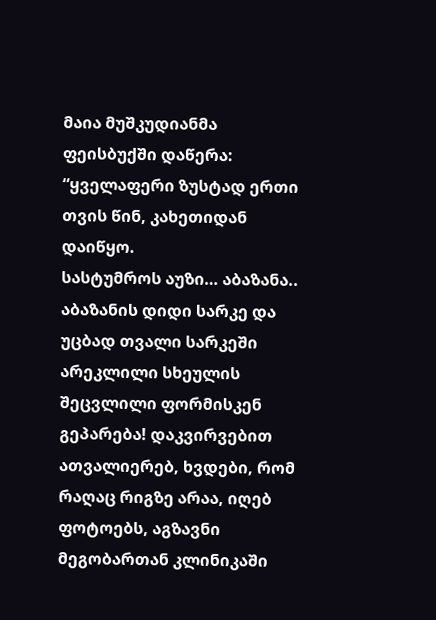მაია მუშკუდიანმა ფეისბუქში დაწერა:
“ყველაფერი ზუსტად ერთი თვის წინ, კახეთიდან დაიწყო.
სასტუმროს აუზი… აბაზანა.. აბაზანის დიდი სარკე და უცბად თვალი სარკეში არეკლილი სხეულის შეცვლილი ფორმისკენ გეპარება! დაკვირვებით ათვალიერებ, ხვდები, რომ რაღაც რიგზე არაა, იღებ ფოტოებს, აგზავნი მეგობართან კლინიკაში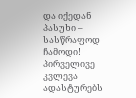და იქედან პასუხი – სასწრაფოდ ჩამოდი!
პირველივე კვლევა ადასტურებს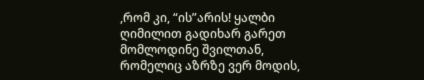,რომ კი, “ის”არის! ყალბი ღიმილით გადიხარ გარეთ მომლოდინე შვილთან, რომელიც აზრზე ვერ მოდის,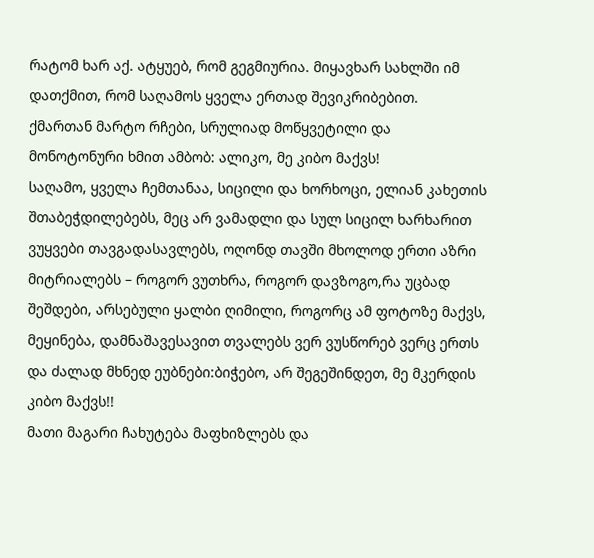რატომ ხარ აქ. ატყუებ, რომ გეგმიურია. მიყავხარ სახლში იმ დათქმით, რომ საღამოს ყველა ერთად შევიკრიბებით.
ქმართან მარტო რჩები, სრულიად მოწყვეტილი და მონოტონური ხმით ამბობ: ალიკო, მე კიბო მაქვს!
საღამო, ყველა ჩემთანაა, სიცილი და ხორხოცი, ელიან კახეთის შთაბეჭდილებებს, მეც არ ვამადლი და სულ სიცილ ხარხარით ვუყვები თავგადასავლებს, ოღონდ თავში მხოლოდ ერთი აზრი მიტრიალებს – როგორ ვუთხრა, როგორ დავზოგო,რა უცბად შეშდები, არსებული ყალბი ღიმილი, როგორც ამ ფოტოზე მაქვს, მეყინება, დამნაშავესავით თვალებს ვერ ვუსწორებ ვერც ერთს და ძალად მხნედ ეუბნები:ბიჭებო, არ შეგეშინდეთ, მე მკერდის კიბო მაქვს!!
მათი მაგარი ჩახუტება მაფხიზლებს და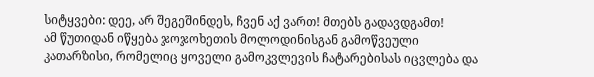სიტყვები: დეე, არ შეგეშინდეს, ჩვენ აქ ვართ! მთებს გადავდგამთ!
ამ წუთიდან იწყება ჯოჯოხეთის მოლოდინისგან გამოწვეული კათარზისი, რომელიც ყოველი გამოკვლევის ჩატარებისას იცვლება და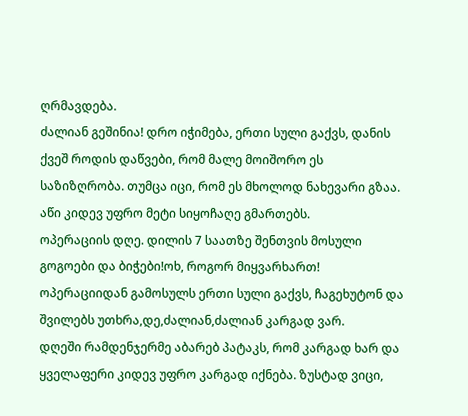ღრმავდება.
ძალიან გეშინია! დრო იჭიმება, ერთი სული გაქვს, დანის ქვეშ როდის დაწვები, რომ მალე მოიშორო ეს საზიზღრობა. თუმცა იცი, რომ ეს მხოლოდ ნახევარი გზაა. აწი კიდევ უფრო მეტი სიყოჩაღე გმართებს.
ოპერაციის დღე. დილის 7 საათზე შენთვის მოსული გოგოები და ბიჭები!ოხ, როგორ მიყვარხართ! ოპერაციიდან გამოსულს ერთი სული გაქვს, ჩაგეხუტონ და შვილებს უთხრა,დე,ძალიან,ძალიან კარგად ვარ.
დღეში რამდენჯერმე აბარებ პატაკს, რომ კარგად ხარ და ყველაფერი კიდევ უფრო კარგად იქნება. ზუსტად ვიცი,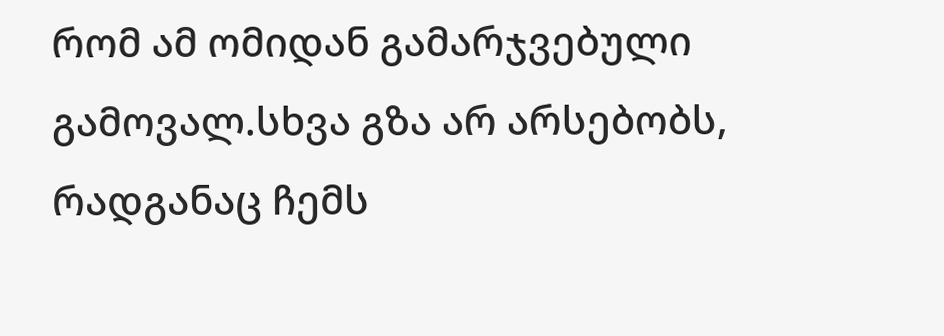რომ ამ ომიდან გამარჯვებული გამოვალ.სხვა გზა არ არსებობს, რადგანაც ჩემს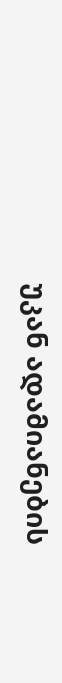უკან ადამიანების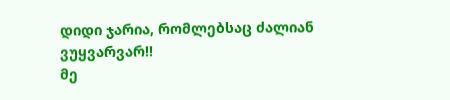დიდი ჯარია, რომლებსაც ძალიან ვუყვარვარ!!
მე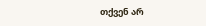თქვენ არ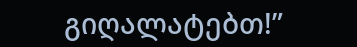გიღალატებთ!”